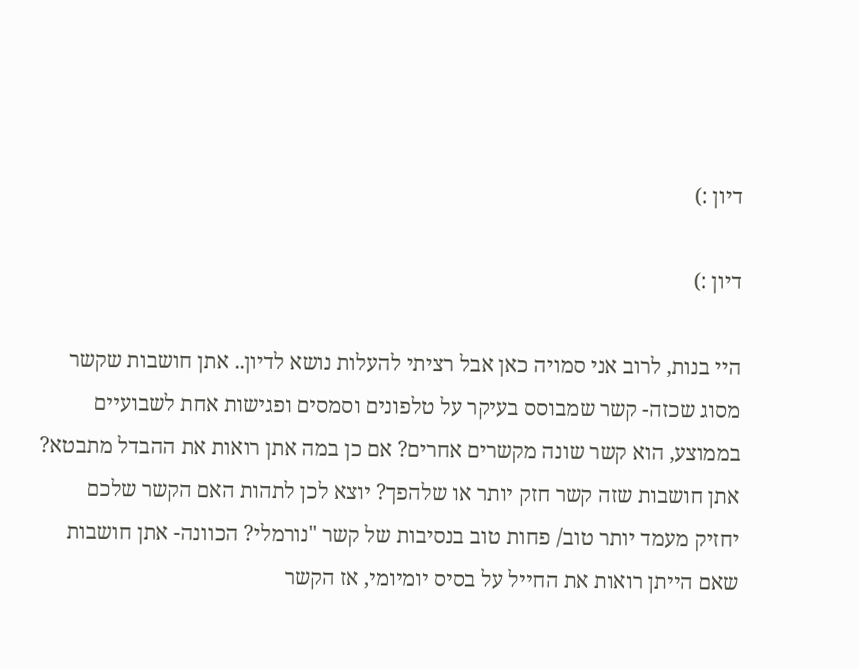דיון :)

דיון :)

היי בנות, לרוב אני סמויה כאן אבל רציתי להעלות נושא לדיון.. אתן חושבות שקשר מסוג שכזה- קשר שמבוסס בעיקר על טלפונים וסמסים ופגישות אחת לשבועיים בממוצע, הוא קשר שונה מקשרים אחרים? אם כן במה אתן רואות את ההבדל מתבטא? אתן חושבות שזה קשר חזק יותר או שלהפך? יוצא לכן לתהות האם הקשר שלכם יחזיק מעמד יותר טוב/ פחות טוב בנסיבות של קשר "נורמלי? הכוונה- אתן חושבות שאם הייתן רואות את החייל על בסיס יומיומי, אז הקשר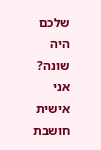שלכם היה שונה? אני אישית חושבת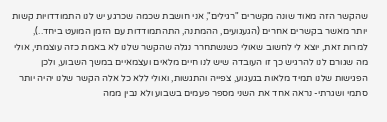שהקשר הזה מאוד שונה מקשרים "רגילים", אני חושבת שכמה שכרגע יש לנו התמודדויות קשות יותר מאשר בקשרים אחרים (הגעגועים, ההמתנה, התהתמודדות עם הזמן המועט ביחד..), למרות זאת, יוצא לי לחשוב שאולי כשנשתחרר נגלה שהקשר שלנו לא באמת כזה עוצמתי, אולי מה שגורם לנו להרגיש כך זו העובדה שיש לנו חיים מלאים ועצמאיים במשך השבוע, ולכן הפגישות שלנו תמיד מלאות בגעגוע, צפייה והתגשות, ואולי ללא כל אלה הקשר שלנו יהיה יותר סתמי ושגרתי- נראה אחד את השני מספר פעמים בשבוע ולא נבין ממה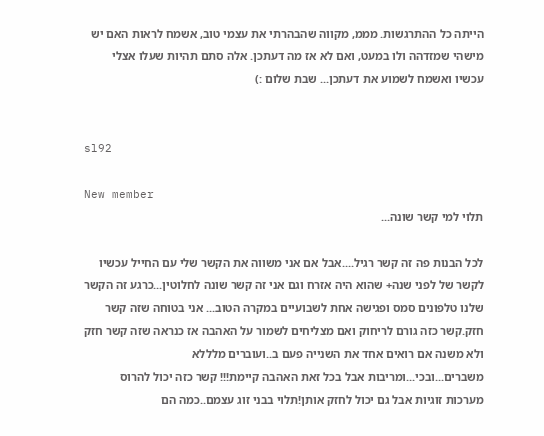הייתה כל ההתרגשות. מממ, מקווה שהבהרתי את עצמי טוב, אשמח לראות האם יש מישהי שמזדהה ולו במעט, ואם לא אז מה דעתכן. אלה סתם תהיות שעלו אצלי עכשיו ואשמח לשמוע את דעתכן... שבת שלום :)


sl92

New member
תלוי למי קשר שונה...

לכל הבנות פה זה קשר רגיל....אבל אם אני משווה את הקשר שלי עם החייל עכשיו לקשר של לפני שנה+ שהוא היה אזרח וגם אני זה קשר שונה לחלוטין...כרגע זה הקשר שלנו טלפונים סמס ופגישה אחת לשבועיים במקרה הטוב... אני בטוחה שזה קשר חזק.קשר כזה גורם לריחוק ואם מצליחים לשמור על האהבה אז כנראה שזה קשר חזק ולא משנה אם רואים אחד את השנייה פעם ב..ועוברים מלללא משברים...ובכי...ומריבות אבל בכל זאת האהבה קיימת!!! קשר כזה יכול להרוס מערכות זוגיות אבל גם יכול לחזק אותן!תלוי בבני זוג עצמם..כמה הם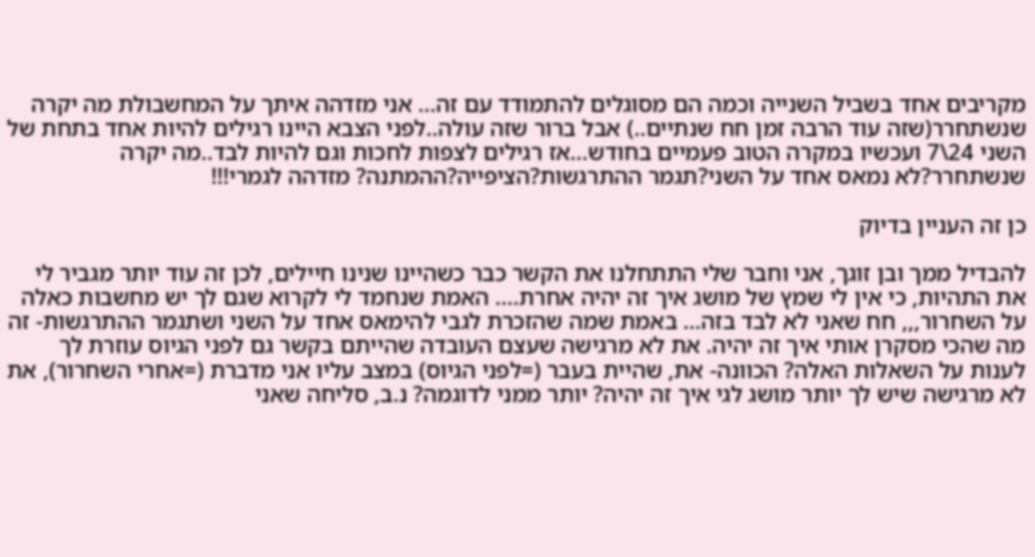מקריבים אחד בשביל השנייה וכמה הם מסוגלים להתמודד עם זה... אני מזדהה איתך על המחשבולת מה יקרה שנשתחרר(שזה עוד הרבה זמן חח שנתיים..) אבל ברור שזה עולה..לפני הצבא היינו רגילים להיות אחד בתחת של השני 24\7 ועכשיו במקרה הטוב פעמיים בחודש...אז רגילים לצפות לחכות וגם להיות לבד..מה יקרה שנשתחרר?לא נמאס אחד על השני?תגמר ההתרגשות?הציפייה?ההמתנה? מזדהה לגמרי!!!

כן זה העניין בדיוק

להבדיל ממך ובן זוגך, אני וחבר שלי התתחלנו את הקשר כבר כשהיינו שנינו חיילים, לכן זה עוד יותר מגביר לי את התהיות, כי אין לי שמץ של מושג איך זה יהיה אחרת.... האמת שנחמד לי לקרוא שגם לך יש מחשבות כאלה על השחרור,,, חח שאני לא לבד בזה... באמת שמה שהזכרת לגבי להימאס אחד על השני ושתגמר ההתרגשות- זה מה שהכי מסקרן אותי איך זה יהיה. את לא מרגישה שעצם העובדה שהייתם בקשר גם לפני הגיוס עוזרת לך לענות על השאלות האלה? הכוונה- את, שהיית בעבר (=לפני הגיוס) במצב עליו אני מדברת (=אחרי השחרור), את לא מרגישה שיש לך יותר מושג לגי איך זה יהיה? יותר ממני לדוגמה? נ.ב, סליחה שאני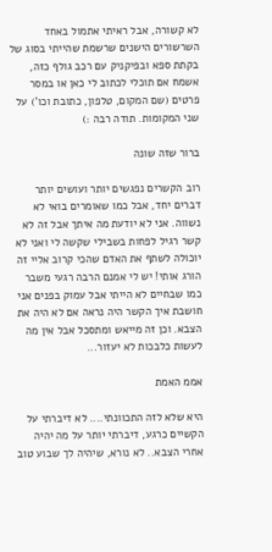לא קשורה, אבל ראיתי אתמול באחד השרשורים הישנים שרשמת שהייתי בסוג של בקתת ספא ובפיקניק עם רכב גולף כזה, אשמח אם תוכלי לכתוב לי כאן או במסר פרטים (שם המקום, טלפון, כתובת וכו') על שני המקומות. תודה רבה :)

ברור שזה שונה

רוב הקשרים נפגשים יותר ועושים יותר דברים יחד, אבל כמו שאומרים בואי לא נשווה. אני לא יודעת מה איתך אבל זה לא קשר רגיל לפחות בשבילי שקשה לי ואני לא יוכולה לשתף את האדם שהכי קרוב אליי זה הורג אותי! יש לי אמנם הרבה רגעי משבר כמו שבחיים לא הייתי אבל עמוק בפנים אני חושבת איך הקשר היה נראה אם לא היה את הצבא. וכן זה מייאש ומתסכל אבל אין מה לעשות כלבכות לא יעזור...

אממ האמת

היא שלא לזה התכוונתי.... לא דיברתי על הקשיים כרגע, דיברתי יותר על מה יהיה אחרי הצבא.. לא נורא, שיהיה לך שבוע טוב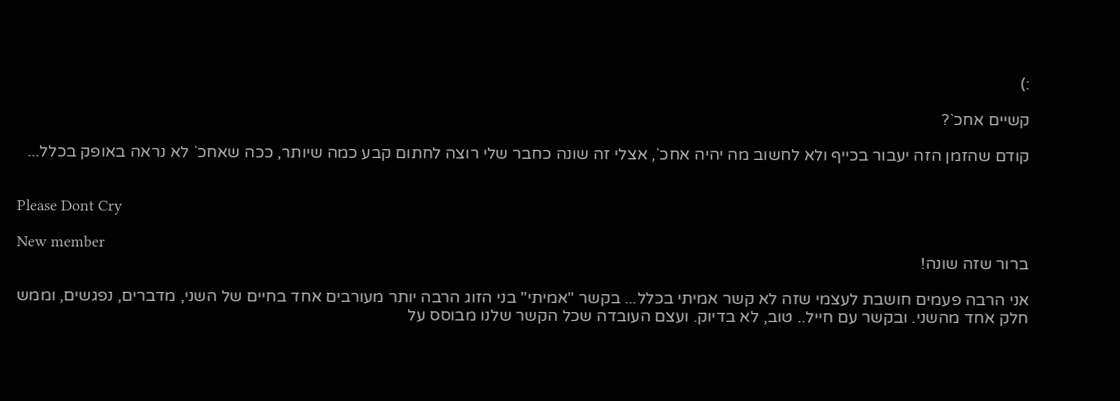:)

קשיים אחכ`?

קודם שהזמן הזה יעבור בכייף ולא לחשוב מה יהיה אחכ`, אצלי זה שונה כחבר שלי רוצה לחתום קבע כמה שיותר, ככה שאחכ` לא נראה באופק בכלל...


Please Dont Cry

New member
ברור שזה שונה!

אני הרבה פעמים חושבת לעצמי שזה לא קשר אמיתי בכלל... בקשר "אמיתי" בני הזוג הרבה יותר מעורבים אחד בחיים של השני, מדברים, נפגשים, וממש חלק אחד מהשני. ובקשר עם חייל.. טוב, לא בדיוק. ועצם העובדה שכל הקשר שלנו מבוסס על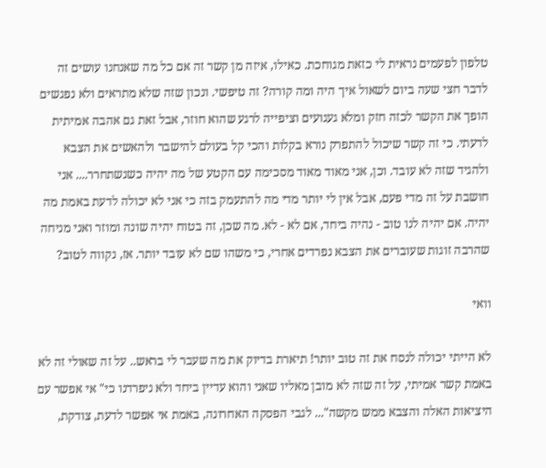טלפון לפעמים נראית לי כזאת מגוחכת. כאילו, איזה מן קשר זה אם כל מה שאנחנו עושים זה לדבר חצי שעה ביום לשאול איך היה ומה קורה? זה טיפשי. ונכון שזה שלא מתראים ולא נפגשים הופך את הקשר לכזה חזק ומלא געגועים וציפייה לרגע שהוא חוזר, אבל זאת גם אהבה אמיתית לדעתי. כי זה קשר שיכול להתפרק נורא בקלות והכי קל בעולם להישבר ולהאשים את הצבא ולהגיד שזה לא עובד. וכן, אני מאוד מאוד מסכימה עם הקטע של מה יהיה כשנשתחרר.... אני חושבת על זה מדי פעם, אבל אין לי יותר מדי מה להתעמק בזה כי אני לא יכולה לדעת באמת מה יהיה. אם יהיה לנו טוב - נהיה ביחד, אם לא - לא. מה שכן, זה בטוח יהיה שונה ומוזר ואני מניחה שהרבה זוגות שעוברים את הצבא נפרדים אחרי, כי משהו שם לא עובד יותר. אז, נקווה לטוב?

וואי

לא הייתי יכולה לנסח את זה טוב יותר! תיארת בדיוק את מה שעבר לי בראש.. על זה שאולי זה לא באמת קשר אמיתי, על זה שזה לא מובן מאליו שאני והוא עדיין ביחד ולא ניפרדנו כי" אי אפשר עם היציאות האלה והצבא ממש מקשה"... לגבי הפסקה האחרונה, באמת אי אפשר לדעת, צודקת,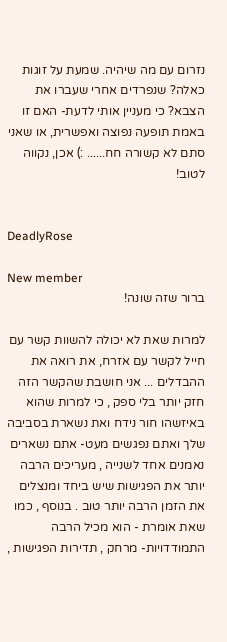נזרום עם מה שיהיה. שמעת על זוגות כאלה? שנפרדים אחרי שעברו את הצבא? כי מעניין אותי לדעת- האם זו באמת תופעה נפוצה ואפשרית, או שאני סתם לא קשורה חח...... :) אכן, נקווה לטוב!


DeadlyRose

New member
ברור שזה שונה!

למרות שאת לא יכולה להשוות קשר עם חייל לקשר עם אזרח, את רואה את ההבדלים ... אני חושבת שהקשר הזה חזק יותר בלי ספק , כי למרות שהוא באיזשהו חור נידח ואת נשארת בסביבה שלך ואתם נפגשים מעט- אתם נשארים נאמנים אחד לשנייה , מעריכים הרבה יותר את הפגישות שיש ביחד ומנצלים את הזמן הרבה יותר טוב . בנוסף , כמו שאת אומרת - הוא מכיל הרבה התמודדויות- מרחק , תדירות הפגישות ,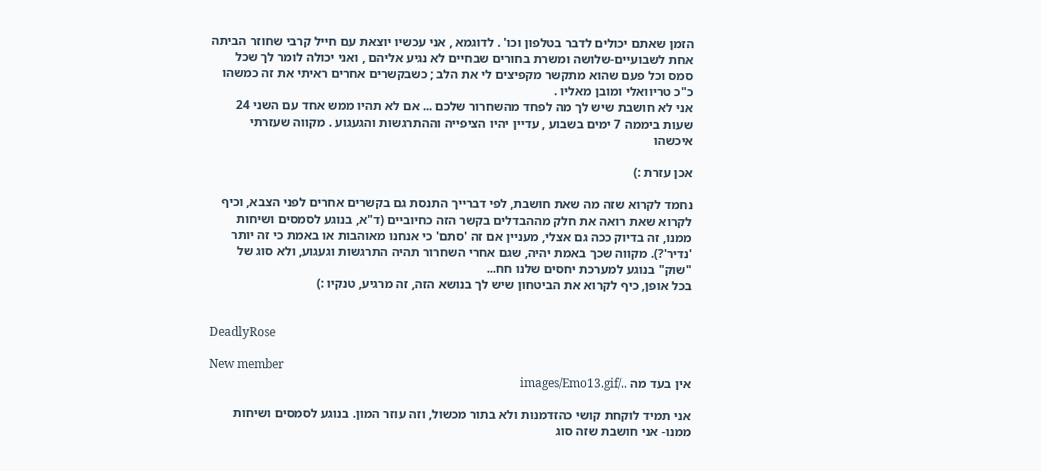הזמן שאתם יכולים לדבר בטלפון וכו' . לדוגמא , אני עכשיו יוצאת עם חייל קרבי שחוזר הביתה אחת לשבועיים-שלושה ומשרת בחורים שבחיים לא נגיע אליהם , ואני יכולה לומר לך שכל סמס וכל פעם שהוא מתקשר מקפיצים לי את הלב ; כשבקשרים אחרים ראיתי את זה כמשהו כ"כ טריוואלי ומובן מאליו .
אני לא חושבת שיש לך מה לפחד מהשחרור שלכם ... אם לא תהיו ממש אחד עם השני 24 שעות ביממה 7 ימים בשבוע , עדיין יהיו הציפייה וההתרגשות והגעגוע . מקווה שעזרתי איכשהו

אכן עזרת :)

נחמד לקרוא שזה מה שאת חושבת, לפי דברייך התנסת גם בקשרים אחרים לפני הצבא, וכיף לקרוא שאת רואה את חלק מההבדלים בקשר הזה כחיוביים (ד"א, בנוגע לסמסים ושיחות ממנו, זה בדיוק ככה גם אצלי, מעניין אם זה 'סתם' כי אנחנו מאוהבות או באמת כי זה יותר 'נדיר'?). מקווה שכך באמת יהיה, שגם אחרי השחרור תהיה התרגשות וגעגוע, ולא סוג של "שוק" בנוגע למערכת יחסים שלנו חח...
בכל אופן, כיף לקרוא את הביטחון שיש לך בנושא הזה, זה מרגיע, טנקיו :)


DeadlyRose

New member
אין בעד מה ../images/Emo13.gif

אני תמיד לוקחת קושי כהזדמנות ולא בתור מכשול, וזה עוזר המון. בנוגע לסמסים ושיחות ממנו- אני חושבת שזה סוג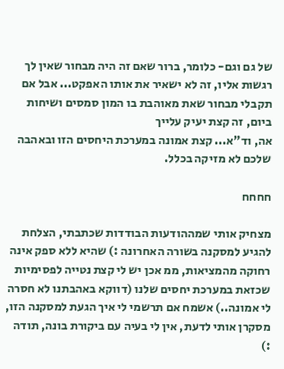של גם וגם- כלומר, ברור שאם זה היה מבחור שאין לך רגשות אליו, זה לא ישאיר את אותו האפקט... אבל אם תקבלי מבחור שאת מאוהבת בו המון סמסים ושיחות ביום, זה קצת יעיק עלייך
אה, וד"א... קצת אמונה במערכת היחסים הזו ובאהבה שלכם לא מזיקה בכלל.

חחחח

מצחיק אותי שמההודעות הבודדות שכתבתי, הצלחת להגיע למסקנה בשורה האחרונה :) שהיא ללא ספק אינה רחוקה מהמציאות, ממ אכן יש לי קצת נטייה לפסימיות שכזאת במערכת יחסים שלנו (דווקא באהבתנו לא חסרה לי אמונה..) אשמח אם תרשמי לי איך הגעת למסקנה הזו, מסקרן אותי לדעת, אין לי בעיה עם ביקורת בונה, תודה :)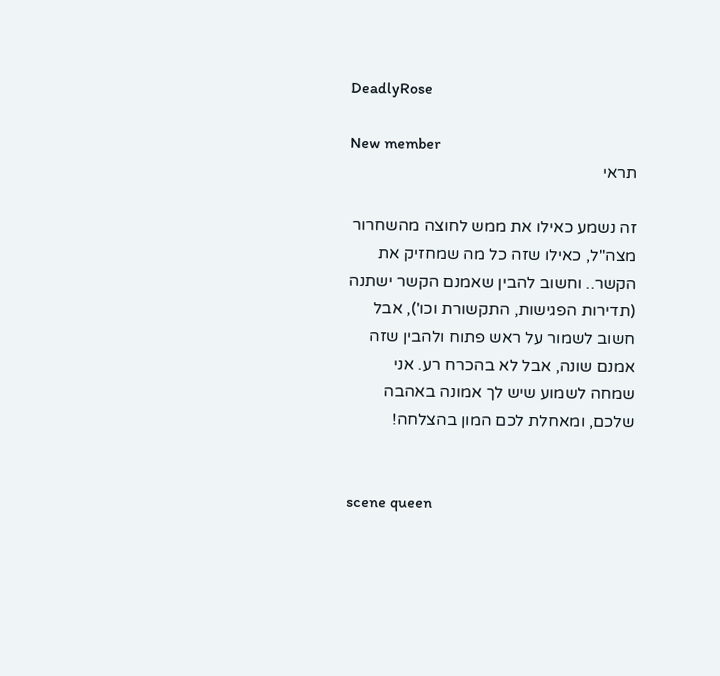DeadlyRose

New member
תראי

זה נשמע כאילו את ממש לחוצה מהשחרור מצה"ל, כאילו שזה כל מה שמחזיק את הקשר.. וחשוב להבין שאמנם הקשר ישתנה (תדירות הפגישות, התקשורת וכו'), אבל חשוב לשמור על ראש פתוח ולהבין שזה אמנם שונה, אבל לא בהכרח רע. אני שמחה לשמוע שיש לך אמונה באהבה שלכם, ומאחלת לכם המון בהצלחה!


scene queen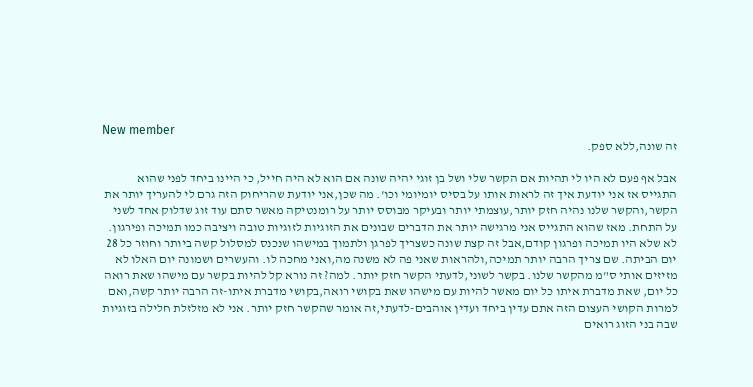New member
זה שונה,ללא ספק.

אבל אף פעם לא היו לי תהיות אם הקשר שלי ושל בן זוגי יהיה שונה אם הוא לא היה חייל, כי היינו ביחד לפני שהוא התגייס אז אני יודעת איך זה לראות אותו על בסיס יומיומי וכו'. מה שכן,אני יודעת שהריחוק הזה גרם לי להעריך יותר את הקשר,והקשר שלנו נהיה חזק יותר,עוצמתי יותר ובעיקר מבוסס יותר על רומנטיקה מאשר סתם עוד זוג שדלוק אחד לשני על התחת. מאז שהוא התגייס אני מרגישה יותר את הדברים שבונים את הזוגיות לזוגיות טובה ויציבה כמו תמיכה ופירגון. לא שלא היו תמיכה ופרגון קודם,אבל זה קצת שונה כשצריך לפרגן ולתמוך במישהו שנכנס למסלול קשה ביותר וחוזר כל 28 יום הביתה. שם צריך הרבה יותר תמיכה,ולהראות שאני פה לא משנה מה,ואני מחכה לו. והעשרים ושמונה יום האלו לא מזיזים אותי ס"מ מהקשר שלנו. בקשר לשוני,לדעתי הקשר חזק יותר. למה? זה נורא קל להיות בקשר עם מישהו שאת רואה כל יום, שאת מדברת איתו כל יום מאשר להיות עם מישהו שאת בקושי רואה,בקושי מדברת איתו-זה הרבה יותר קשה,ואם למרות הקושי העצום הזה אתם עדין ביחד ועדין אוהבים-לדעתי,זה אומר שהקשר חזק יותר. אני לא מזלזלת חלילה בזוגיות שבה בני הזוג רואים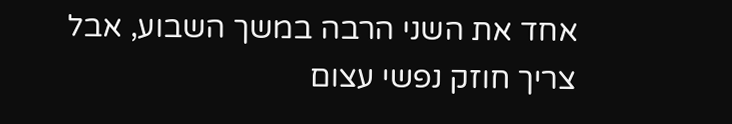אחד את השני הרבה במשך השבוע, אבל צריך חוזק נפשי עצום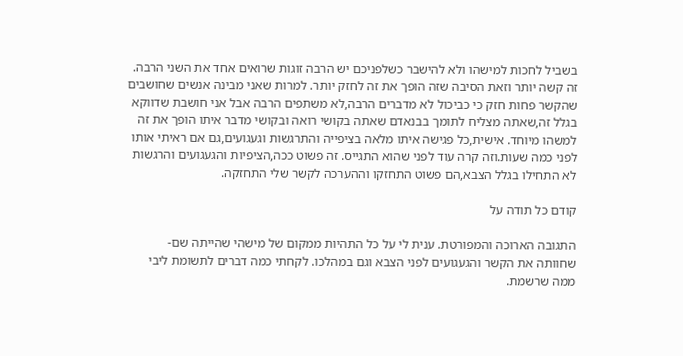בשביל לחכות למישהו ולא להישבר כשלפניכם יש הרבה זוגות שרואים אחד את השני הרבה. זה קשה יותר וזאת הסיבה שזה הופך את זה לחזק יותר. למרות שאני מבינה אנשים שחושבים שהקשר פחות חזק כי כביכול לא מדברים הרבה,לא משתפים הרבה אבל אני חושבת שדווקא בגלל זה,שאתה מצליח לתומך בבנאדם שאתה בקושי רואה ובקושי מדבר איתו הופך את זה למשהו מיוחד. אישית,כל פגישה איתו מלאה בציפייה והתרגשות וגעגועים,גם אם ראיתי אותו לפני כמה שעות.וזה קרה עוד לפני שהוא התגייס. זה פשוט ככה,הציפיות והגעגועים והרגשות לא התחילו בגלל הצבא,הם פשוט התחזקו וההערכה לקשר שלי התחזקה.

קודם כל תודה על

התגובה הארוכה והמפורטת. ענית לי על כל התהיות ממקום של מישהי שהייתה שם- שחוותה את הקשר והגעגועים לפני הצבא וגם במהלכו. לקחתי כמה דברים לתשומת ליבי ממה שרשמת.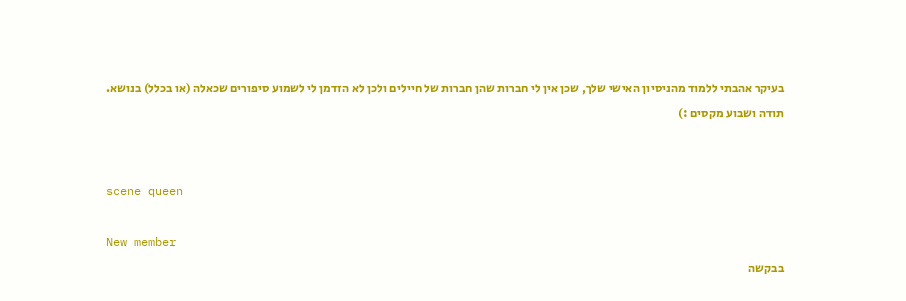בעיקר אהבתי ללמוד מהניסיון האישי שלך, שכן אין לי חברות שהן חברות של חיילים ולכן לא הזדמן לי לשמוע סיפורים שכאלה (או בכלל) בנושא. תודה ושבוע מקסים :)


scene queen

New member
בבקשה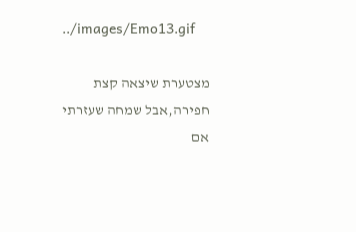../images/Emo13.gif

מצטערת שיצאה קצת חפירה,אבל שמחה שעזרתי
אם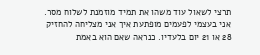תרצי לשאול עוד משהו את תמיד מוזמנת לשלוח מסר. אני בעצמי לפעמים מופתעת איך אני מצליחה להחזיק 28 או 21 יום בלעדיו. כנראה שאם הוא באמת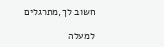חשוב לך,מתרגלים

למעלה